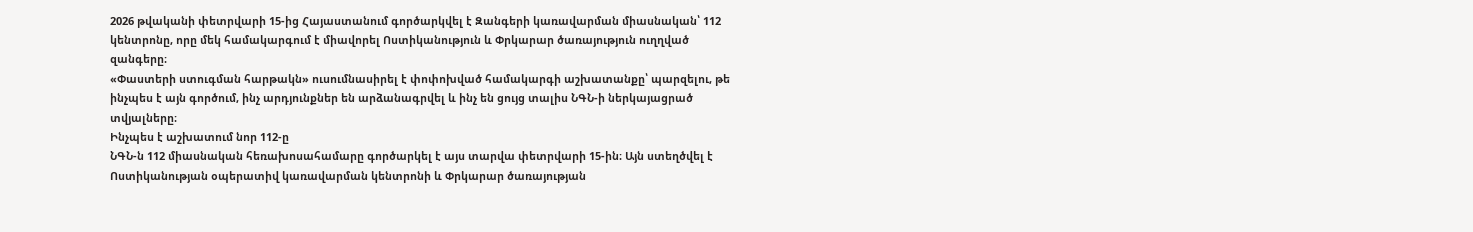2026 թվականի փետրվարի 15-ից Հայաստանում գործարկվել է Զանգերի կառավարման միասնական՝ 112 կենտրոնը, որը մեկ համակարգում է միավորել Ոստիկանություն և Փրկարար ծառայություն ուղղված զանգերը։
«Փաստերի ստուգման հարթակն» ուսումնասիրել է փոփոխված համակարգի աշխատանքը՝ պարզելու, թե ինչպես է այն գործում, ինչ արդյունքներ են արձանագրվել և ինչ են ցույց տալիս ՆԳՆ-ի ներկայացրած տվյալները։
Ինչպես է աշխատում նոր 112-ը
ՆԳՆ-ն 112 միասնական հեռախոսահամարը գործարկել է այս տարվա փետրվարի 15-ին։ Այն ստեղծվել է Ոստիկանության օպերատիվ կառավարման կենտրոնի և Փրկարար ծառայության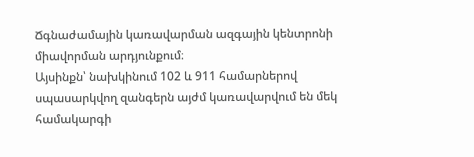Ճգնաժամային կառավարման ազգային կենտրոնի միավորման արդյունքում։
Այսինքն՝ նախկինում 102 և 911 համարներով սպասարկվող զանգերն այժմ կառավարվում են մեկ համակարգի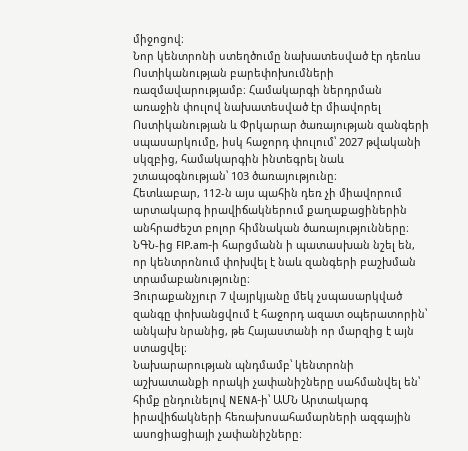միջոցով։
Նոր կենտրոնի ստեղծումը նախատեսված էր դեռևս Ոստիկանության բարեփոխումների ռազմավարությամբ։ Համակարգի ներդրման առաջին փուլով նախատեսված էր միավորել Ոստիկանության և Փրկարար ծառայության զանգերի սպասարկումը, իսկ հաջորդ փուլում՝ 2027 թվականի սկզբից, համակարգին ինտեգրել նաև շտապօգնության՝ 103 ծառայությունը։
Հետևաբար, 112-ն այս պահին դեռ չի միավորում արտակարգ իրավիճակներում քաղաքացիներին անհրաժեշտ բոլոր հիմնական ծառայությունները։
ՆԳՆ-ից FIP.am-ի հարցմանն ի պատասխան նշել են, որ կենտրոնում փոխվել է նաև զանգերի բաշխման տրամաբանությունը։
Յուրաքանչյուր 7 վայրկյանը մեկ չսպասարկված զանգը փոխանցվում է հաջորդ ազատ օպերատորին՝ անկախ նրանից, թե Հայաստանի որ մարզից է այն ստացվել։
Նախարարության պնդմամբ՝ կենտրոնի աշխատանքի որակի չափանիշները սահմանվել են՝ հիմք ընդունելով NENA-ի՝ ԱՄՆ Արտակարգ իրավիճակների հեռախոսահամարների ազգային ասոցիացիայի չափանիշները: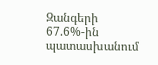Զանգերի 67.6%-ին պատասխանում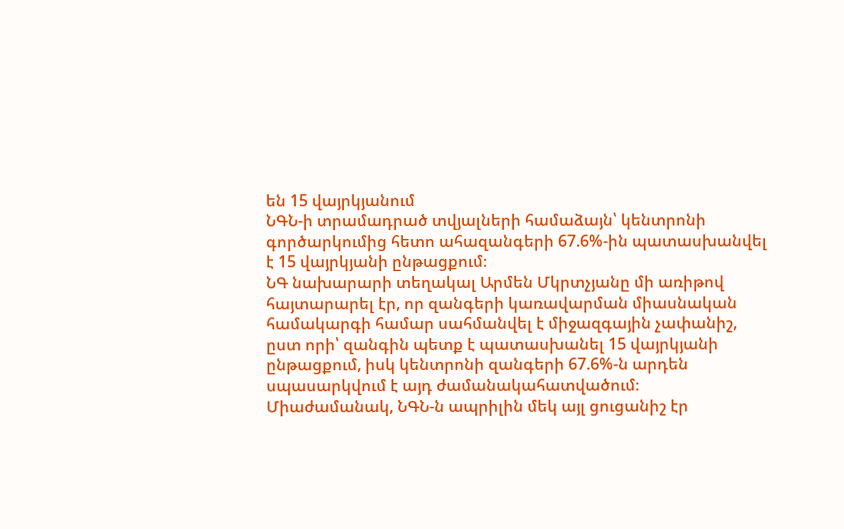են 15 վայրկյանում
ՆԳՆ-ի տրամադրած տվյալների համաձայն՝ կենտրոնի գործարկումից հետո ահազանգերի 67.6%-ին պատասխանվել է 15 վայրկյանի ընթացքում։
ՆԳ նախարարի տեղակալ Արմեն Մկրտչյանը մի առիթով հայտարարել էր, որ զանգերի կառավարման միասնական համակարգի համար սահմանվել է միջազգային չափանիշ, ըստ որի՝ զանգին պետք է պատասխանել 15 վայրկյանի ընթացքում, իսկ կենտրոնի զանգերի 67.6%-ն արդեն սպասարկվում է այդ ժամանակահատվածում։
Միաժամանակ, ՆԳՆ-ն ապրիլին մեկ այլ ցուցանիշ էր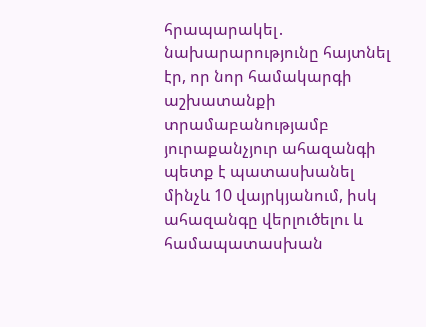հրապարակել․ նախարարությունը հայտնել էր, որ նոր համակարգի աշխատանքի տրամաբանությամբ յուրաքանչյուր ահազանգի պետք է պատասխանել մինչև 10 վայրկյանում, իսկ ահազանգը վերլուծելու և համապատասխան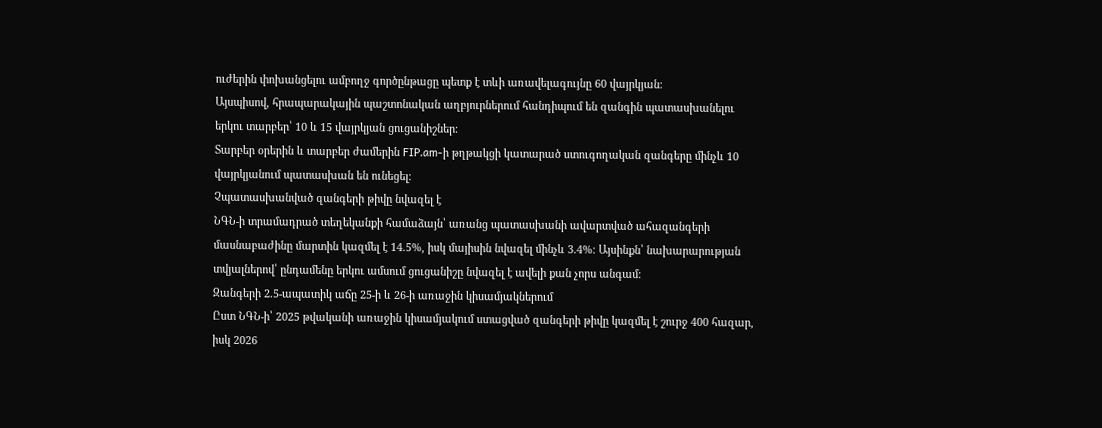ուժերին փոխանցելու ամբողջ գործընթացը պետք է տևի առավելագույնը 60 վայրկյան։
Այսպիսով, հրապարակային պաշտոնական աղբյուրներում հանդիպում են զանգին պատասխանելու երկու տարբեր՝ 10 և 15 վայրկյան ցուցանիշներ։
Տարբեր օրերին և տարբեր ժամերին FIP.am-ի թղթակցի կատարած ստուգողական զանգերը մինչև 10 վայրկյանում պատասխան են ունեցել։
Չպատասխանված զանգերի թիվը նվազել է
ՆԳՆ-ի տրամադրած տեղեկանքի համաձայն՝ առանց պատասխանի ավարտված ահազանգերի մասնաբաժինը մարտին կազմել է 14.5%, իսկ մայիսին նվազել մինչև 3.4%։ Այսինքն՝ նախարարության տվյալներով՝ ընդամենը երկու ամսում ցուցանիշը նվազել է ավելի քան չորս անգամ։
Զանգերի 2.5-ապատիկ աճը 25-ի և 26-ի առաջին կիսամյակներում
Ըստ ՆԳՆ-ի՝ 2025 թվականի առաջին կիսամյակում ստացված զանգերի թիվը կազմել է շուրջ 400 հազար, իսկ 2026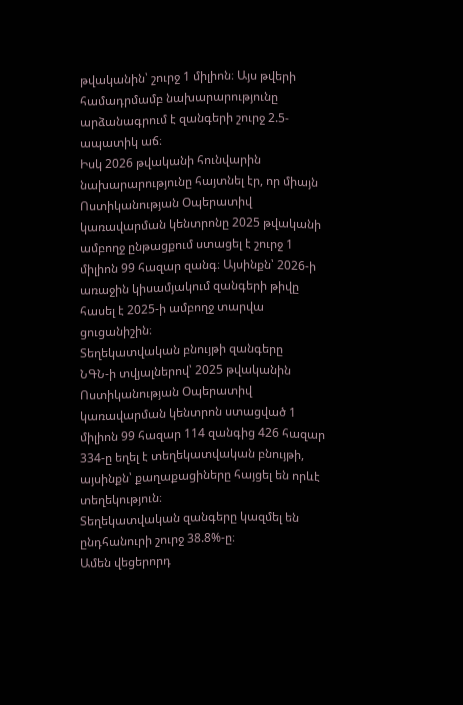թվականին՝ շուրջ 1 միլիոն։ Այս թվերի համադրմամբ նախարարությունը արձանագրում է զանգերի շուրջ 2.5-ապատիկ աճ։
Իսկ 2026 թվականի հունվարին նախարարությունը հայտնել էր, որ միայն Ոստիկանության Օպերատիվ կառավարման կենտրոնը 2025 թվականի ամբողջ ընթացքում ստացել է շուրջ 1 միլիոն 99 հազար զանգ։ Այսինքն՝ 2026-ի առաջին կիսամյակում զանգերի թիվը հասել է 2025-ի ամբողջ տարվա ցուցանիշին։
Տեղեկատվական բնույթի զանգերը
ՆԳՆ-ի տվյալներով՝ 2025 թվականին Ոստիկանության Օպերատիվ կառավարման կենտրոն ստացված 1 միլիոն 99 հազար 114 զանգից 426 հազար 334-ը եղել է տեղեկատվական բնույթի, այսինքն՝ քաղաքացիները հայցել են որևէ տեղեկություն։
Տեղեկատվական զանգերը կազմել են ընդհանուրի շուրջ 38.8%-ը։
Ամեն վեցերորդ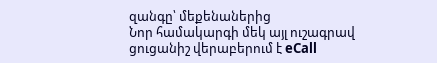զանգը՝ մեքենաներից
Նոր համակարգի մեկ այլ ուշագրավ ցուցանիշ վերաբերում է eCall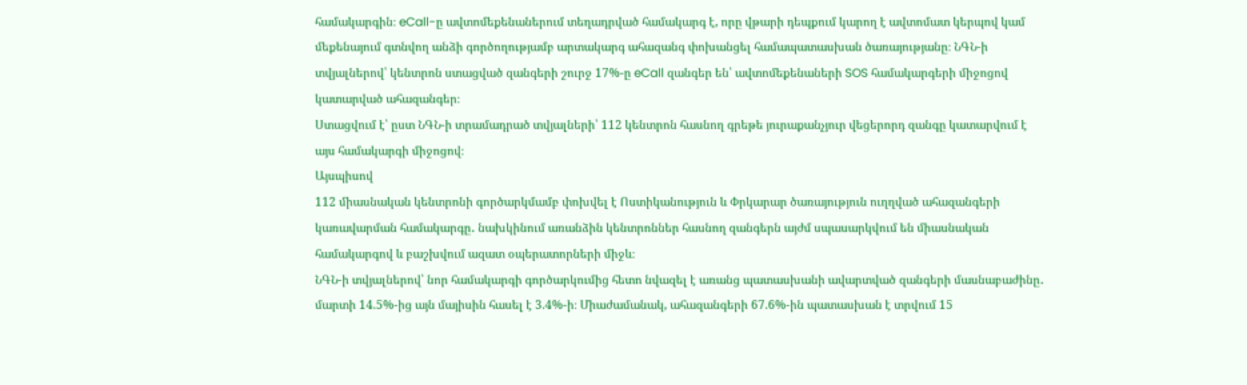համակարգին։ eCall-ը ավտոմեքենաներում տեղադրված համակարգ է, որը վթարի դեպքում կարող է ավտոմատ կերպով կամ մեքենայում գտնվող անձի գործողությամբ արտակարգ ահազանգ փոխանցել համապատասխան ծառայությանը։ ՆԳՆ-ի տվյալներով՝ կենտրոն ստացված զանգերի շուրջ 17%-ը eCall զանգեր են՝ ավտոմեքենաների SOS համակարգերի միջոցով կատարված ահազանգեր։
Ստացվում է՝ ըստ ՆԳՆ-ի տրամադրած տվյալների՝ 112 կենտրոն հասնող գրեթե յուրաքանչյուր վեցերորդ զանգը կատարվում է այս համակարգի միջոցով։
Այսպիսով
112 միասնական կենտրոնի գործարկմամբ փոխվել է Ոստիկանություն և Փրկարար ծառայություն ուղղված ահազանգերի կառավարման համակարգը․ նախկինում առանձին կենտրոններ հասնող զանգերն այժմ սպասարկվում են միասնական համակարգով և բաշխվում ազատ օպերատորների միջև։
ՆԳՆ-ի տվյալներով՝ նոր համակարգի գործարկումից հետո նվազել է առանց պատասխանի ավարտված զանգերի մասնաբաժինը․ մարտի 14.5%-ից այն մայիսին հասել է 3.4%-ի։ Միաժամանակ, ահազանգերի 67.6%-ին պատասխան է տրվում 15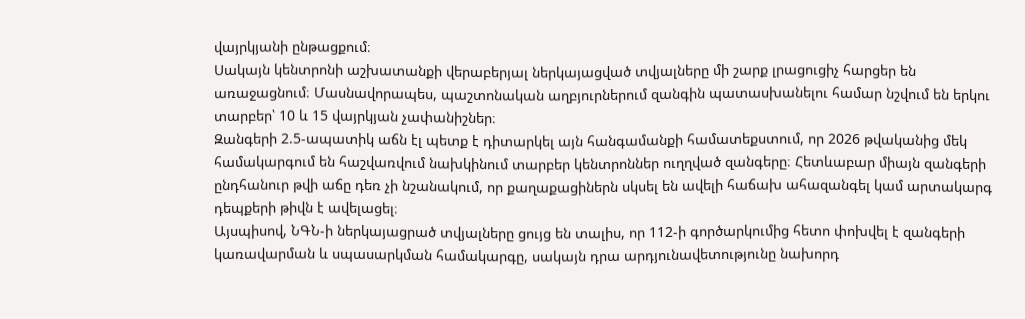վայրկյանի ընթացքում։
Սակայն կենտրոնի աշխատանքի վերաբերյալ ներկայացված տվյալները մի շարք լրացուցիչ հարցեր են առաջացնում։ Մասնավորապես, պաշտոնական աղբյուրներում զանգին պատասխանելու համար նշվում են երկու տարբեր՝ 10 և 15 վայրկյան չափանիշներ։
Զանգերի 2.5-ապատիկ աճն էլ պետք է դիտարկել այն հանգամանքի համատեքստում, որ 2026 թվականից մեկ համակարգում են հաշվառվում նախկինում տարբեր կենտրոններ ուղղված զանգերը։ Հետևաբար միայն զանգերի ընդհանուր թվի աճը դեռ չի նշանակում, որ քաղաքացիներն սկսել են ավելի հաճախ ահազանգել կամ արտակարգ դեպքերի թիվն է ավելացել։
Այսպիսով, ՆԳՆ-ի ներկայացրած տվյալները ցույց են տալիս, որ 112-ի գործարկումից հետո փոխվել է զանգերի կառավարման և սպասարկման համակարգը, սակայն դրա արդյունավետությունը նախորդ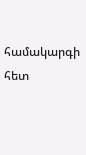համակարգի հետ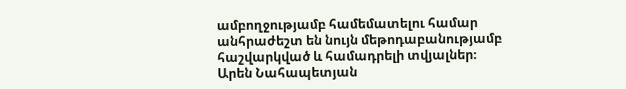ամբողջությամբ համեմատելու համար անհրաժեշտ են նույն մեթոդաբանությամբ հաշվարկված և համադրելի տվյալներ։
Արեն Նահապետյան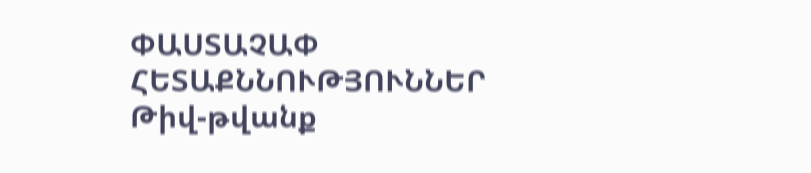ՓԱՍՏԱՉԱՓ
ՀԵՏԱՔՆՆՈՒԹՅՈՒՆՆԵՐ
Թիվ-թվանք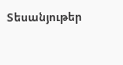Տեսանյութեր